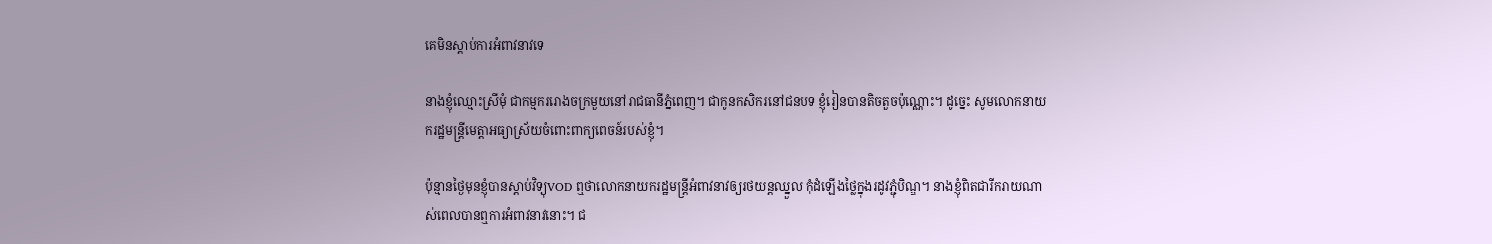គេមិនស្ដាប់ការអំពាវនាវទេ

នាងខ្ញុំឈ្មោះស្រីមុំ ជាកម្មកររោងចក្រមួយនៅរាជធានីភ្នំពេញ។ ជាកូនកសិករនៅជនបទ ខ្ញុំរៀនបានតិចតួចប៉ុណ្ណោះ។ ដូច្នេះ សូមលោកនាយករដ្ឋមន្ត្រីមេត្តាអធ្យាស្រ័យចំពោះពាក្យពេចន៍របស់ខ្ញុំ។

ប៉ុន្មានថ្ងៃមុនខ្ញុំបានស្ដាប់វិទ្យុVOD ឮថាលោកនាយករដ្ឋមន្ត្រីអំពាវនាវឲ្យរថយន្តឈ្នួល កុំដំឡើងថ្លៃក្នុងរដូវភ្ជុំបិណ្ឌ។ នាងខ្ញុំពិតជារីករាយណាស់ពេលបានឮការអំពាវនាវនោះ។ ជ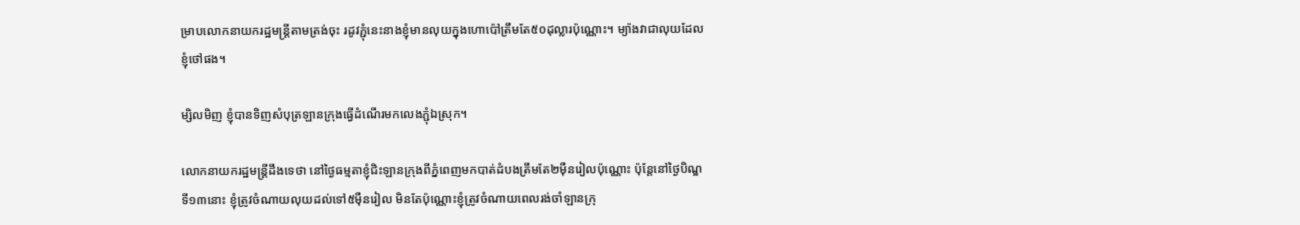ម្រាបលោកនាយករដ្ឋមន្ត្រីតាមត្រង់ចុះ រដូវភ្ជុំនេះនាងខ្ញុំមានលុយក្នុងហោប៉ៅត្រឹមតែ៥០ដុល្លារប៉ុណ្ណោះ។ ម្យ៉ាងវាជាលុយដែលខ្ញុំថៅផង។

ម្សិលមិញ ខ្ញុំបានទិញសំបុត្រឡានក្រុងធ្វើដំណើរមកលេងភ្ជុំឯស្រុក។

លោកនាយករដ្ឋមន្ត្រីដឹងទេថា នៅថ្ងៃធម្មតាខ្ញុំជិះឡានក្រុងពីភ្នំពេញមកបាត់ដំបងត្រឹមតែ២ម៉ឺនរៀលប៉ុណ្ណោះ ប៉ុន្តែនៅថ្ងៃបិណ្ឌទី១៣នោះ ខ្ញុំត្រូវចំណាយលុយដល់ទៅ៥ម៉ឺនរៀល មិនតែប៉ុណ្ណោះខ្ញុំត្រូវចំណាយពេលរង់ចាំឡានក្រុ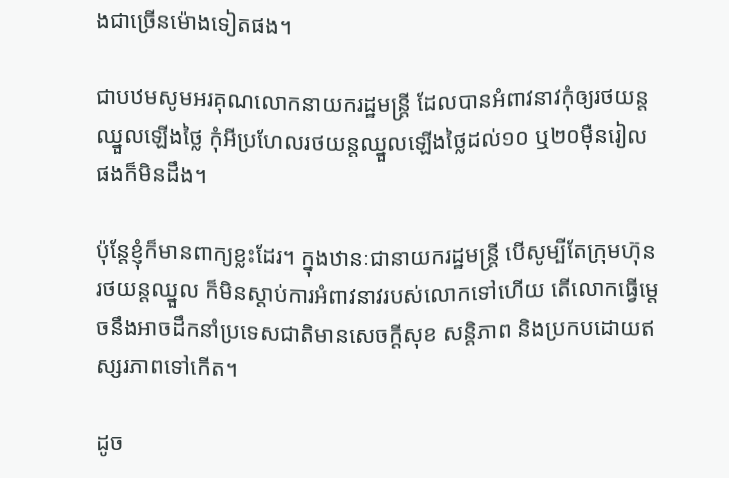ងជាច្រើនម៉ោងទៀតផង។

ជាបឋមសូមអរគុណលោកនាយករដ្ឋមន្ត្រី ដែលបានអំពាវនាវកុំឲ្យរថយន្តឈ្នួលឡើងថ្លៃ កុំអីប្រហែលរថយន្តឈ្នួលឡើងថ្លៃដល់១០ ឬ២០ម៉ឺនរៀលផងក៏មិនដឹង។

ប៉ុន្តែខ្ញុំក៏មានពាក្យខ្លះដែរ។ ក្នុងឋានៈជានាយករដ្ឋមន្ត្រី បើសូម្បីតែក្រុមហ៊ុនរថយន្តឈ្នួល ក៏មិនស្ដាប់ការអំពាវនាវរបស់លោកទៅហើយ តើលោកធ្វើម្ដេចនឹងអាចដឹកនាំប្រទេសជាតិមានសេចក្ដីសុខ សន្តិភាព និងប្រកបដោយឥស្សរភាពទៅកើត។

ដូច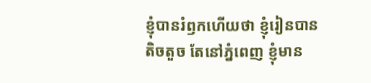ខ្ញុំបានរំឭកហើយថា ខ្ញុំរៀនបានតិចតួច តែនៅភ្នំពេញ ខ្ញុំមាន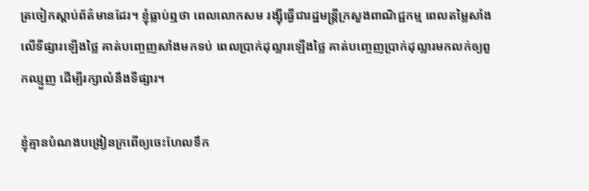ត្រចៀកស្ដាប់ព័ត៌មានដែរ។ ខ្ញុំធ្លាប់ឮថា ពេលលោកសម រង្ស៊ីធ្វើជារដ្ឋមន្ត្រីក្រសួងពាណិជ្ជកម្ម ពេលតម្លៃសាំងលើទីផ្សារឡើងថ្លៃ គាត់បញ្ចេញសាំងមកទប់ ពេលប្រាក់ដុល្លារឡើងថ្លៃ គាត់បញ្ចេញប្រាក់ដុល្លារមកលក់ឲ្យពួកឈ្មួញ ដើម្បីរក្សាលំនឹងទីផ្សារ។

ខ្ញុំគ្មានបំណងបង្រៀនក្រពើឲ្យចេះហែលទឹក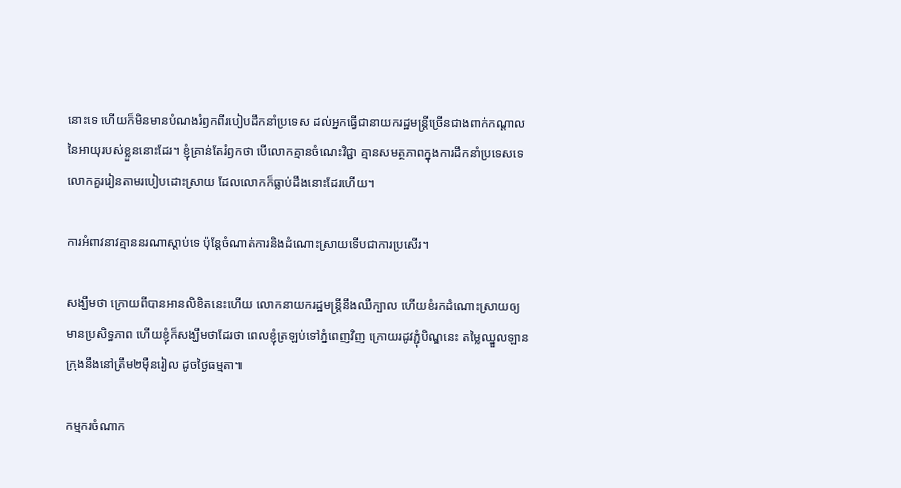នោះទេ ហើយក៏មិនមានបំណងរំឭកពីរបៀបដឹកនាំប្រទេស ដល់អ្នកធ្វើជានាយករដ្ឋមន្ត្រីច្រើនជាងពាក់កណ្ដាលនៃអាយុរបស់ខ្លួននោះដែរ។ ខ្ញុំគ្រាន់តែរំឭកថា បើលោកគ្មានចំណេះវិជ្ជា គ្មានសមត្ថភាពក្នុងការដឹកនាំប្រទេសទេ លោកគួររៀនតាមរបៀបដោះស្រាយ ដែលលោកក៏ធ្លាប់ដឹងនោះដែរហើយ។

ការអំពាវនាវគ្មាននរណាស្ដាប់ទេ ប៉ុន្តែចំណាត់ការនិងដំណោះស្រាយទើបជាការប្រសើរ។

សង្ឃឹមថា ក្រោយពីបានអានលិខិតនេះហើយ លោកនាយករដ្ឋមន្ត្រីនឹងឈឺក្បាល ហើយខំរកដំណោះស្រាយឲ្យមានប្រសិទ្ធភាព ហើយខ្ញុំក៏សង្ឃឹមថាដែរថា ពេលខ្ញុំត្រឡប់ទៅភ្នំពេញវិញ ក្រោយរដូវភ្ជុំបិណ្ឌនេះ តម្លៃឈ្នួលឡានក្រុងនឹងនៅត្រឹម២ម៉ឺនរៀល ដូចថ្ងៃធម្មតា៕

កម្មករចំណាក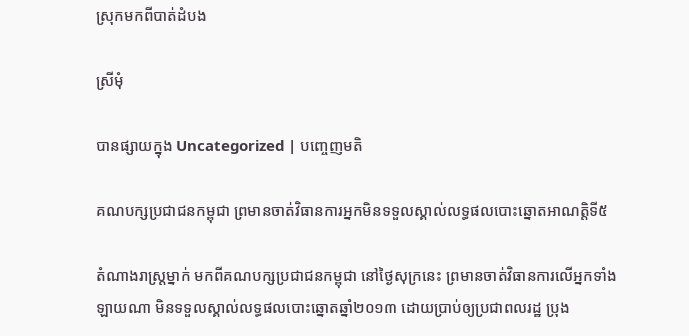ស្រុកមកពីបាត់ដំបង

ស្រីមុំ

បានផ្សាយក្នុង Uncategorized | បញ្ចេញមតិ

គណបក្សប្រជាជនកម្ពុជា ព្រមានចាត់វិធានការអ្នកមិនទទួលស្គាល់លទ្ធផលបោះឆ្នោតអាណត្តិទី៥

តំណាងរាស្ត្រម្នាក់ មកពីគណបក្សប្រជាជនកម្ពុជា នៅថ្ងៃសុក្រនេះ ព្រមានចាត់វិធានការលើអ្នកទាំងឡាយណា មិនទទួលស្គាល់លទ្ធផលបោះឆ្នោតឆ្នាំ២០១៣ ដោយប្រាប់ឲ្យប្រជាពលរដ្ឋ ប្រុង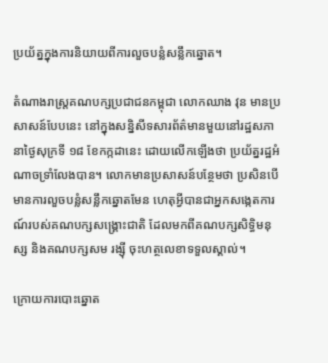ប្រយ័ត្នក្នុងការនិយាយពីការលួចបន្លំសន្លឹកឆ្នោត។

តំណាងរាស្ត្រគណបក្សប្រជាជនកម្ពុជា លោកឈាង វុន មានប្រសាសន៍បែបនេះ នៅក្នុងសន្និសីទសារព័ត៌មានមួយនៅរដ្ឋសភា នាថ្ងៃសុក្រទី ១៨ ខែកក្កដានេះ ដោយលើកឡើងថា ប្រយ័ត្នរដ្ឋអំណាចទ្រាំលែងបាន។ លោកមានប្រសាសន៍បន្ថែមថា ប្រសិនបើមានការលួចបន្លំសន្លឹកឆ្នោតមែន ហេតុអ្វីបានជាអ្នកសង្កេតការណ៍របស់គណបក្សសង្គ្រោះជាតិ ដែលមកពីគណបក្សសិទ្ធិមនុស្ស និងគណបក្សសម រង្ស៊ី ចុះហត្ថលេខាទទួលស្គាល់។

ក្រោយការបោះឆ្នោត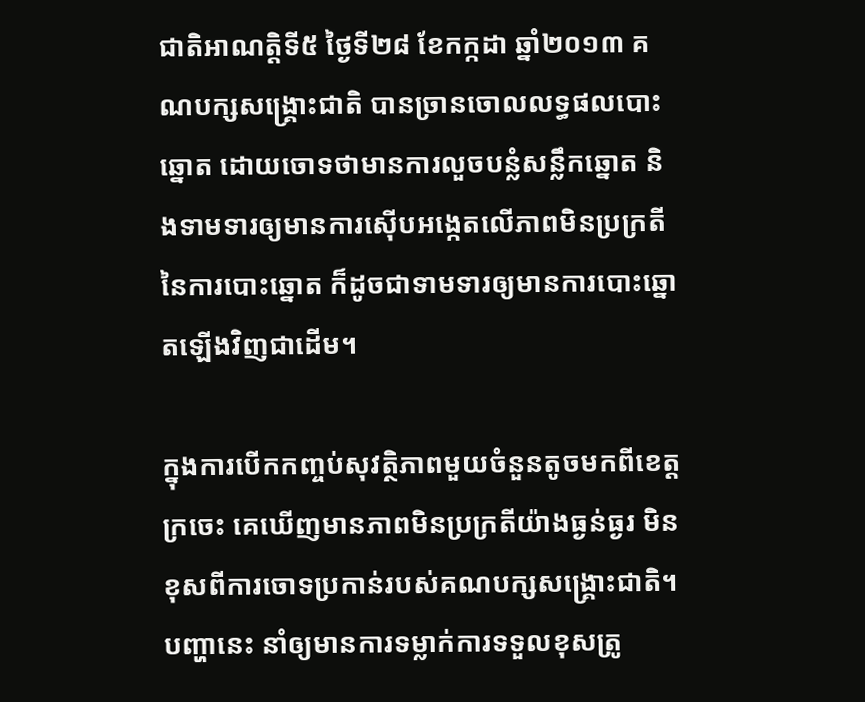ជាតិអាណត្តិទី៥ ថ្ងៃទី២៨ ខែកក្កដា ឆ្នាំ២០១៣ គណបក្សសង្គ្រោះជាតិ បានច្រានចោលលទ្ធផលបោះឆ្នោត ដោយចោទថាមានការលួចបន្លំសន្លឹកឆ្នោត និងទាមទារឲ្យមានការស៊ើបអង្កេតលើភាពមិនប្រក្រតីនៃការបោះឆ្នោត ក៏ដូចជាទាមទារឲ្យមានការបោះឆ្នោតឡើងវិញជាដើម។

ក្នុងការបើកកញ្ចប់សុវត្ថិភាពមួយចំនួនតូចមកពីខេត្តក្រចេះ គេឃើញមានភាពមិនប្រក្រតីយ៉ាងធ្ងន់ធ្ងរ មិនខុសពីការចោទប្រកាន់របស់គណបក្សសង្គ្រោះជាតិ។ បញ្ហានេះ នាំឲ្យមានការទម្លាក់ការទទួលខុសត្រូ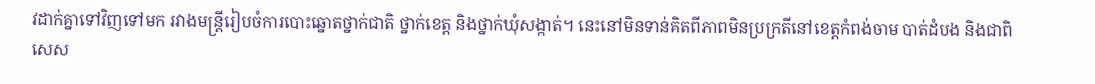វដាក់គ្នាទៅវិញទៅមក រវាងមន្ត្រីរៀបចំការបោះឆ្នោតថ្នាក់ជាតិ ថ្នាក់ខេត្ត និងថ្នាក់ឃុំសង្កាត់។ នេះនៅមិនទាន់គិតពីភាពមិនប្រក្រតីនៅខេត្តកំពង់ចាម បាត់ដំបង និងជាពិសេស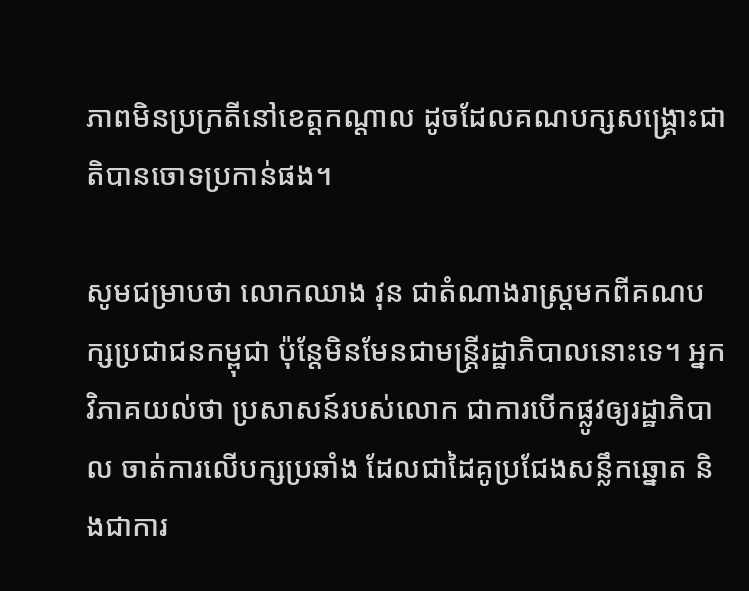ភាពមិនប្រក្រតីនៅខេត្តកណ្ដាល ដូចដែលគណបក្សសង្គ្រោះជាតិបានចោទប្រកាន់ផង។

សូមជម្រាបថា លោកឈាង វុន ជាតំណាងរាស្ត្រមកពីគណបក្សប្រជាជនកម្ពុជា ប៉ុន្តែមិនមែនជាមន្ត្រីរដ្ឋាភិបាលនោះទេ។ អ្នកវិភាគយល់ថា ប្រសាសន៍របស់លោក ជាការបើកផ្លូវឲ្យរដ្ឋាភិបាល ចាត់ការលើបក្សប្រឆាំង ដែលជាដៃគូប្រជែងសន្លឹកឆ្នោត និងជាការ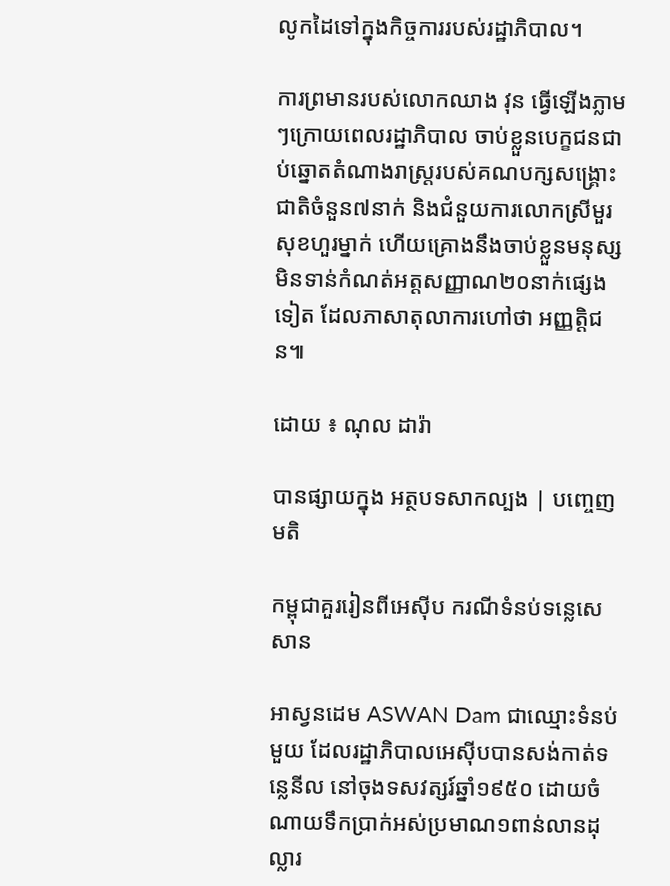លូកដៃទៅក្នុងកិច្ចការរបស់រដ្ឋាភិបាល។

ការព្រមានរបស់លោកឈាង វុន ធ្វើឡើងភ្លាមៗក្រោយពេលរដ្ឋាភិបាល ចាប់ខ្លួនបេក្ខជនជាប់ឆ្នោតតំណាងរាស្ត្ររបស់គណបក្សសង្គ្រោះជាតិចំនួន៧នាក់ និងជំនួយការលោកស្រីមួរ សុខហួរម្នាក់ ហើយគ្រោងនឹងចាប់ខ្លួនមនុស្សមិនទាន់កំណត់អត្តសញ្ញាណ២០នាក់ផ្សេងទៀត ដែលភាសាតុលាការហៅថា អញ្ញត្តិជន៕

ដោយ ៖ ណុល ដារ៉ា

បានផ្សាយក្នុង អត្ថបទសាកល្បង | បញ្ចេញមតិ

កម្ពុជាគួររៀនពីអេស៊ីប ករណីទំនប់ទន្លេសេសាន

អាស្វនដេម ASWAN Dam ជាឈ្មោះទំនប់មួយ ដែលរដ្ឋាភិបាលអេស៊ីបបានសង់កាត់ទន្លេនីល នៅចុងទសវត្សរ៍ឆ្នាំ១៩៥០ ដោយចំណាយទឹកប្រាក់អស់ប្រមាណ១ពាន់លានដុល្លារ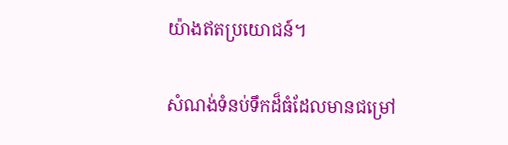យ៉ាងឥតប្រយោជន៍។

សំណង់ទំនប់ទឹកដ៏ធំដែលមានជម្រៅ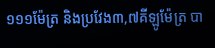១១១ម៉ែត្រ និងប្រវែង៣,៧គីឡូម៉ែត្រ បា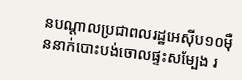នបណ្ដាលប្រជាពលរដ្ឋអេស៊ីប១០ម៉ឺននាក់បោះបង់ចោលផ្ទះសម្បែង រ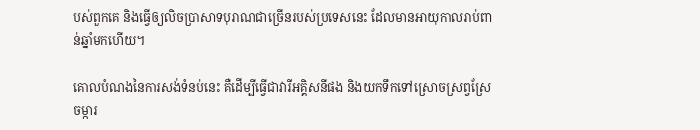បស់ពួកគេ និងធ្វើឲ្យលិចប្រាសាទបុរាណជាច្រើនរបស់ប្រទេសនេះ ដែលមានអាយុកាលរាប់ពាន់ឆ្នាំមកហើយ។

គោលបំណងនៃការសង់ទំនប់នេះ គឺដើម្បីធ្វើជាវារីអគ្គិសនីផង និងយកទឹកទៅស្រោចស្រព្វស្រែចម្ការ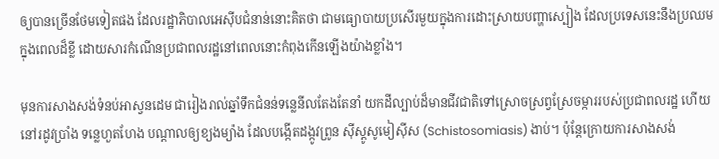ឲ្យបានច្រើនថែមទៀតផង ដែលរដ្ឋាភិបាលអេស៊ីបជំនាន់នោះគិតថា ជាមធ្យោបាយប្រសើរមួយក្នុងការដោះស្រាយបញ្ហាស្បៀង ដែលប្រទេសនេះនឹងប្រឈមក្នុងពេលដ៏ខ្លី ដោយសារកំណើនប្រជាពលរដ្ឋនៅពេលនោះកំពុងកើនឡើងយ៉ាងខ្លាំង។

មុនការសាងសង់ទំនប់អាស្វនដេម ជារៀងរាល់ឆ្នាំទឹកជំនន់ទន្លេនីលតែងតែនាំ យកដីល្បាប់ដ៏មានជីវជាតិទៅស្រោចស្រព្វស្រែចម្ការរបស់ប្រជាពលរដ្ឋ ហើយ នៅរដូវប្រាំង ទន្លេហួតហែង បណ្ដាលឲ្យខ្យងម្យ៉ាង ដែលបង្កើតដង្កូវព្រូន ស៊ីស្តូសូមៀស៊ីស (Schistosomiasis) ងាប់។ ប៉ុន្តែក្រោយការសាងសង់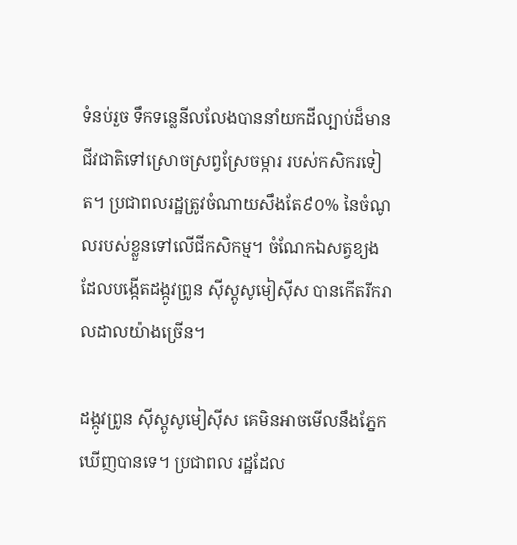ទំនប់រួច ទឹកទន្លេនីលលែងបាននាំយកដីល្បាប់ដ៏មានជីវជាតិទៅស្រោចស្រព្វស្រែចម្ការ របស់កសិករទៀត។ ប្រជាពលរដ្ឋត្រូវចំណាយសឹងតែ៩០% នៃចំណូលរបស់ខ្លួនទៅលើជីកសិកម្ម។ ចំណែកឯសត្វខ្យង ដែលបង្កើតដង្កូវព្រូន ស៊ីស្តូសូមៀស៊ីស បានកើតរីករាលដាលយ៉ាងច្រើន។

ដង្កូវព្រូន ស៊ីស្តូសូមៀស៊ីស គេមិនអាចមើលនឹងភ្នែកឃើញបានទេ។ ប្រជាពល រដ្ឋដែល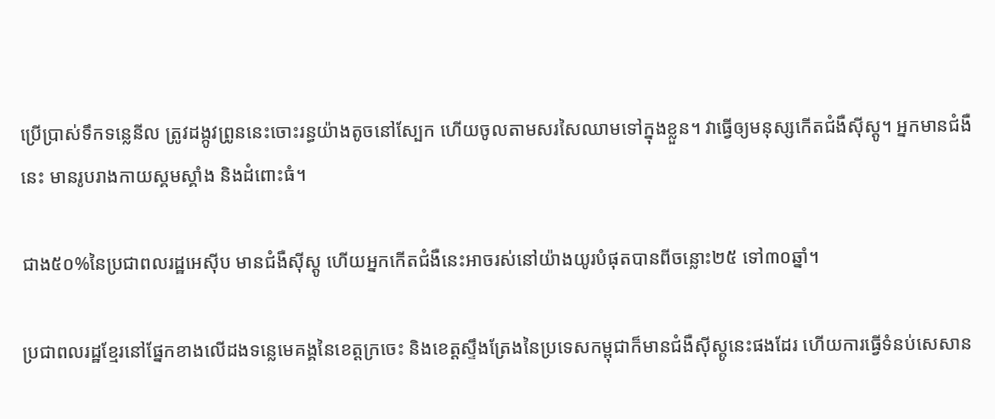ប្រើប្រាស់ទឹកទន្លេនីល ត្រូវដង្កូវព្រូននេះចោះរន្ធយ៉ាងតូចនៅស្បែក ហើយចូលតាមសរសៃឈាមទៅក្នុងខ្លួន។ វាធ្វើឲ្យមនុស្សកើតជំងឺស៊ីស្តូ។ អ្នកមានជំងឺនេះ មានរូបរាងកាយស្គមស្គាំង និងដំពោះធំ។

ជាង៥០%នៃប្រជាពលរដ្ឋអេស៊ីប មានជំងឺស៊ីស្តូ ហើយអ្នកកើតជំងឺនេះអាចរស់នៅយ៉ាងយូរបំផុតបានពីចន្លោះ២៥ ទៅ៣០ឆ្នាំ។

ប្រជាពលរដ្ឋខ្មែរនៅផ្នែកខាងលើដងទន្លេមេគង្គនៃខេត្តក្រចេះ និងខេត្តស្ទឹងត្រែងនៃប្រទេសកម្ពុជាក៏មានជំងឺស៊ីស្តូនេះផងដែរ ហើយការធ្វើទំនប់សេសាន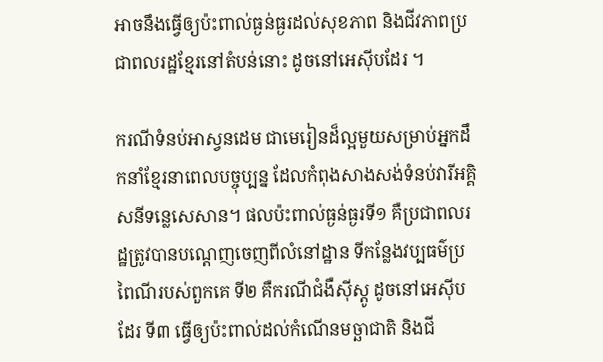អាចនឹងធ្វើឲ្យប៉ះពាល់ធ្ងន់ធ្ងរដល់សុខភាព និងជីវភាពប្រជាពលរដ្ឋខ្មែរនៅតំបន់នោះ ដូចនៅអេស៊ីបដែរ ។

ករណីទំនប់អាស្វនដេម ជាមេរៀនដ៏ល្អមួយសម្រាប់អ្នកដឹកនាំខ្មែរនាពេលបច្ចុប្បន្ន ដែលកំពុងសាងសង់ទំនប់វារីអគ្គិសនីទន្លេសេសាន។ ផលប៉ះពាល់ធ្ងន់ធ្ងរទី១ គឺប្រជាពលរដ្ឋត្រូវបានបណ្ដេញចេញពីលំនៅដ្ឋាន ទីកន្លែងវប្បធម៌ប្រពៃណីរបស់ពួកគេ ទី២ គឺករណីជំងឺស៊ីស្តូ ដូចនៅអេស៊ីបដែរ ទី៣ ធ្វើឲ្យប៉ះពាល់ដល់កំណើនមច្ឆាជាតិ និងជី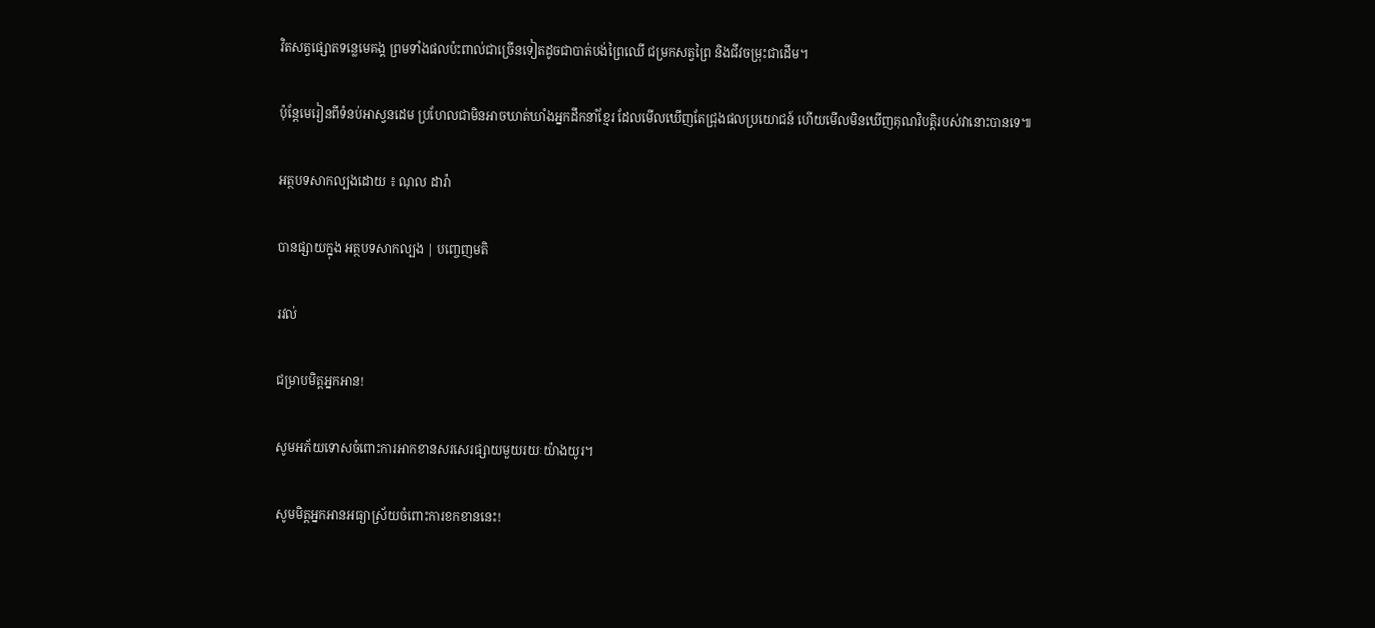វិតសត្វផ្សោតទន្លេមេគង្គ ព្រមទាំងផលប៉ះពាល់ជាច្រើនទៀតដូចជាបាត់បង់ព្រៃឈើ ជម្រកសត្វព្រៃ និងជីវចម្រុះជាដើម។

ប៉ុន្តែមេរៀនពីទំនប់អាស្វនដេម ប្រហែលជាមិនអាចឃាត់ឃាំងអ្នកដឹកនាំខ្មែរ ដែលមើលឃើញតែជ្រុងផលប្រយោជន៍ ហើយមើលមិនឃើញគុណវិបត្តិរបស់វានោះបានទេ៕

អត្ថបទសាកល្បងដោយ ៖ ណុល ដារ៉ា

បានផ្សាយក្នុង អត្ថបទសាកល្បង | បញ្ចេញមតិ

រវល់

ជម្រាបមិត្តអ្នកអាន!

សូមអភ័យទោសចំពោះការអាកខានសរសេរផ្សាយមួយរយៈយ៉ាងយូរ។

សូមមិត្តអ្នកអានអធ្យាស្រ័យចំពោះការខកខាននេះ!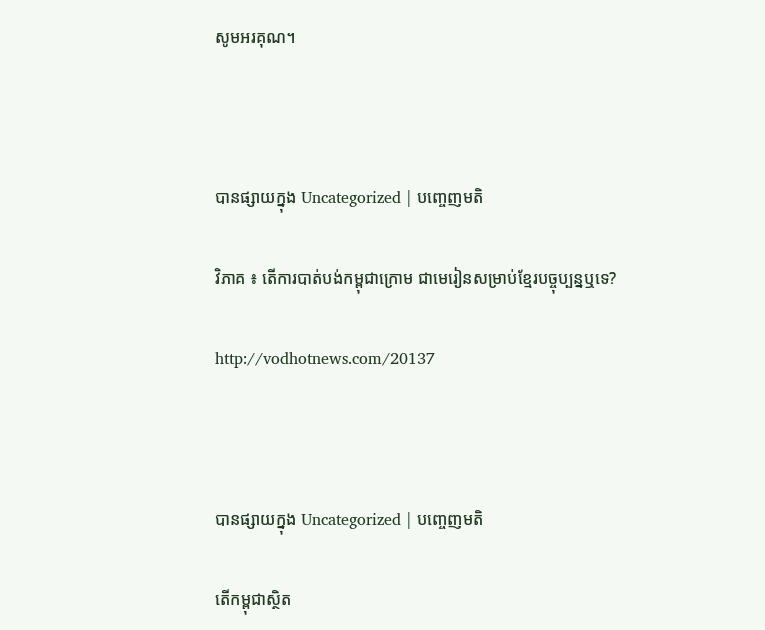សូមអរគុណ។



បានផ្សាយក្នុង Uncategorized | បញ្ចេញមតិ

វិភាគ ៖ តើការបាត់បង់កម្ពុជាក្រោម ជាមេរៀនសម្រាប់ខ្មែរបច្ចុប្បន្នឬទេ?

http://vodhotnews.com/20137



បានផ្សាយក្នុង Uncategorized | បញ្ចេញមតិ

តើកម្ពុជាស្ថិត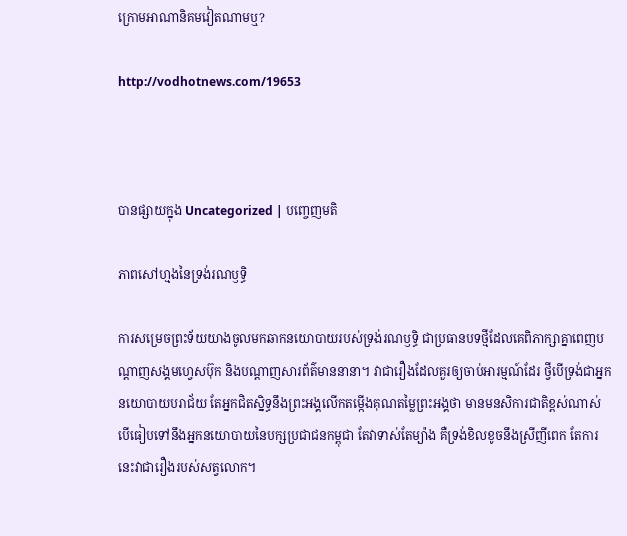ក្រោមអាណានិគមវៀតណាមឬ?

http://vodhotnews.com/19653



បានផ្សាយក្នុង Uncategorized | បញ្ចេញមតិ

ភាពសៅហ្មងនៃទ្រង់រណឫទ្ធិ

ការសម្រេចព្រះទ័យយាងចូលមកឆាកនយោបាយរបស់ទ្រង់រណឫទ្ធិ ជាប្រធានបទថ្មីដែលគេពិភាក្សាគ្នាពេញបណ្ដាញសង្គមហ្វេសប៊ុក និងបណ្ដាញសារព័ត៌មាននានា។ វាជារឿងដែលគួរឲ្យចាប់អារម្មណ៍ដែរ ថ្វីបើទ្រង់ជាអ្នកនយោបាយបរាជ័យ តែអ្នកជិតស្និទ្ធនឹងព្រះអង្គលើកតម្កើងគុណតម្លៃព្រះអង្គថា មានមនសិការជាតិខ្ពស់ណាស់ បើធៀបទៅនឹងអ្នកនយោបាយនៃបក្សប្រជាជនកម្ពុជា តែវាទាស់តែម្យ៉ាង គឺទ្រង់ខិលខូចនឹងស្រីញីពេក តែការនេះវាជារឿងរបស់សត្វលោក។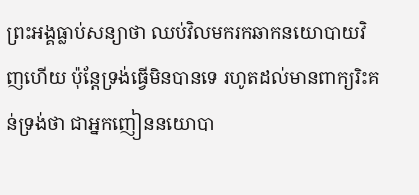ព្រះអង្គធ្លាប់សន្យាថា ឈប់វិលមករកឆាកនយោបាយវិញហើយ ប៉ុន្តែទ្រង់ធ្វើមិនបានទេ រហូតដល់មានពាក្យរិះគន់ទ្រង់ថា ជាអ្នកញៀននយោបា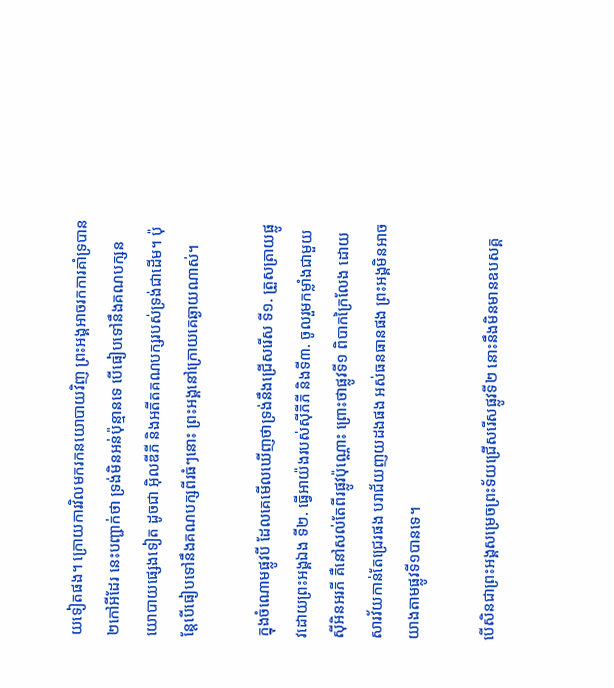យទៀតផង។ ក្រោយការវិលមករកនយោបាយវិញ ព្រះអង្គអាចរកការគាំទ្របាន២កៅអីដែរ នេះបញ្ជាក់ថា ទ្រង់មិនអន់ប៉ុន្មានទេ បើធៀបទៅនឹងគណបក្សនយោបាយផ្សេងទៀត ដូចជា អ៊ិលឌីភី និងអតីតគណបក្សរបស់ទ្រង់ជាដើម។ ប៉ុន្តែបើធៀបទៅនឹងគណបក្សពីរធំៗនោះ ព្រះអង្គនៅក្រោយគេឆ្ងាយណាស់។

ក្នុងចំណោមផ្លូវបី ដែលគេមើលឃើញថាទ្រង់នឹងជ្រើសរើស ទី១. ត្រួសត្រាយផ្លូវដោយព្រះអង្គឯង ទី២. ធ្វើអាយ៉ងរបស់ស៊ីភីភី និងទី៣. ចូលរួមកម្លាំងជាមួយស៊ីអិនអរភី គឺនៅសល់តែពីរផ្លូវប៉ុណ្ណោះ ព្រោះថាផ្លូវទី១ ពិបាកក្រៃលែង ដោយសារវ័យកាន់តែជ្រេរផង បរាជ័យញយដងផង អស់ធនធានផង ព្រះអង្គមិនអាចយាងតាមផ្លូវទី១បានទេ។

បើសិនជាព្រះអង្គសម្រេចព្រះទ័យជ្រើសរើសផ្លូវទី២ នោះនឹងមិនមានឧបសគ្គ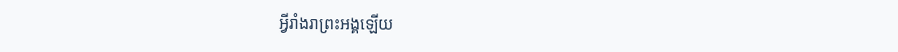អ្វីរាំងរាព្រះអង្គឡើយ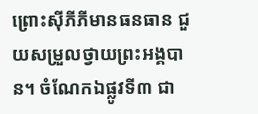ព្រោះស៊ីភីភីមានធនធាន ជួយសម្រួលថ្វាយព្រះអង្គបាន។ ចំណែកឯផ្លូវទី៣ ជា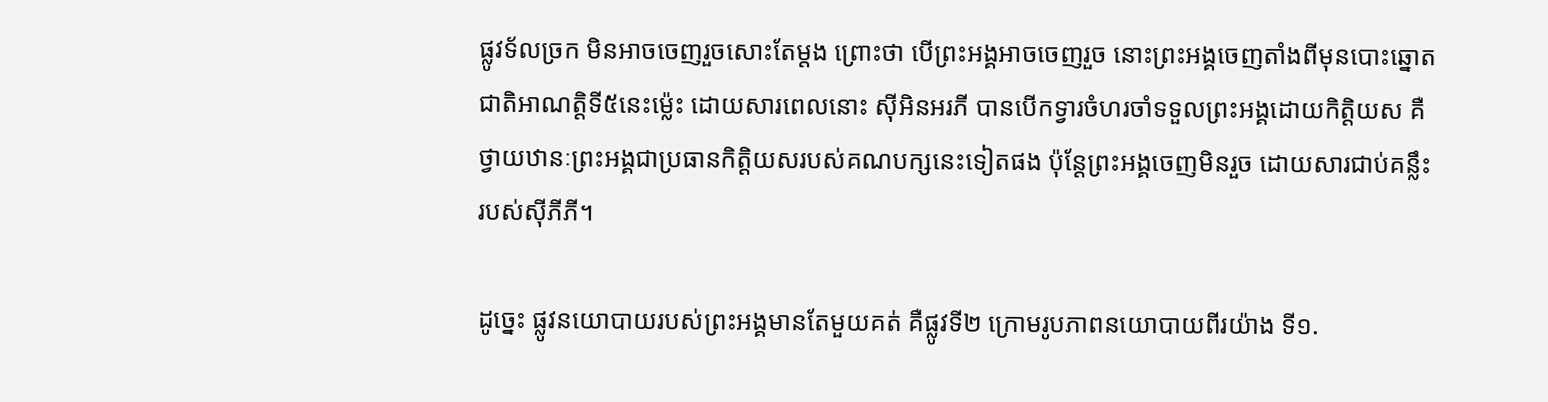ផ្លូវទ័លច្រក មិនអាចចេញរួចសោះតែម្ដង ព្រោះថា បើព្រះអង្គអាចចេញរួច នោះព្រះអង្គចេញតាំងពីមុនបោះឆ្នោតជាតិអាណត្តិទី៥នេះម្ល៉េះ ដោយសារពេលនោះ ស៊ីអិនអរភី បានបើកទ្វារចំហរចាំទទួលព្រះអង្គដោយកិត្តិយស គឺថ្វាយឋានៈព្រះអង្គជាប្រធានកិត្តិយសរបស់គណបក្សនេះទៀតផង ប៉ុន្តែព្រះអង្គចេញមិនរួច ដោយសារជាប់គន្លឹះរបស់ស៊ីភីភី។

ដូច្នេះ ផ្លូវនយោបាយរបស់ព្រះអង្គមានតែមួយគត់ គឺផ្លូវទី២ ក្រោមរូបភាពនយោបាយពីរយ៉ាង ទី១.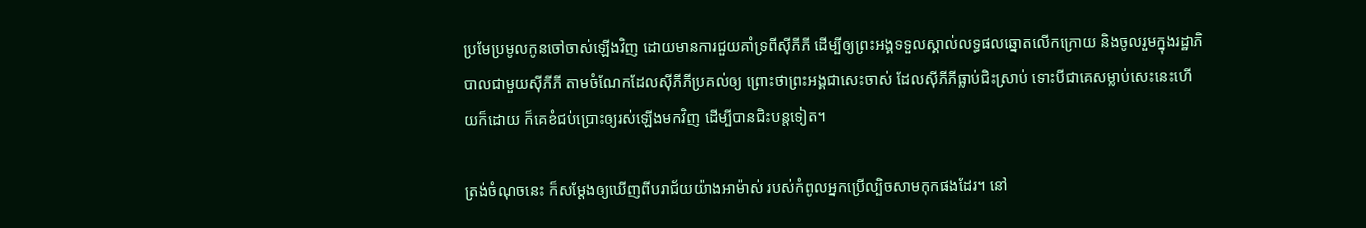ប្រមែប្រមូលកូនចៅចាស់ឡើងវិញ ដោយមានការជួយគាំទ្រពីស៊ីភីភី ដើម្បីឲ្យព្រះអង្គទទួលស្គាល់លទ្ធផលឆ្នោតលើកក្រោយ និងចូលរួមក្នុងរដ្ឋាភិបាលជាមួយស៊ីភីភី តាមចំណែកដែលស៊ីភីភីប្រគល់ឲ្យ ព្រោះថាព្រះអង្គជាសេះចាស់ ដែលស៊ីភីភីធ្លាប់ជិះស្រាប់ ទោះបីជាគេសម្លាប់សេះនេះហើយក៏ដោយ ក៏គេខំជប់ប្រោះឲ្យរស់ឡើងមកវិញ ដើម្បីបានជិះបន្តទៀត។

ត្រង់ចំណុចនេះ ក៏សម្ដែងឲ្យឃើញពីបរាជ័យយ៉ាងអាម៉ាស់ របស់កំពូលអ្នកប្រើល្បិចសាមកុកផងដែរ។ នៅ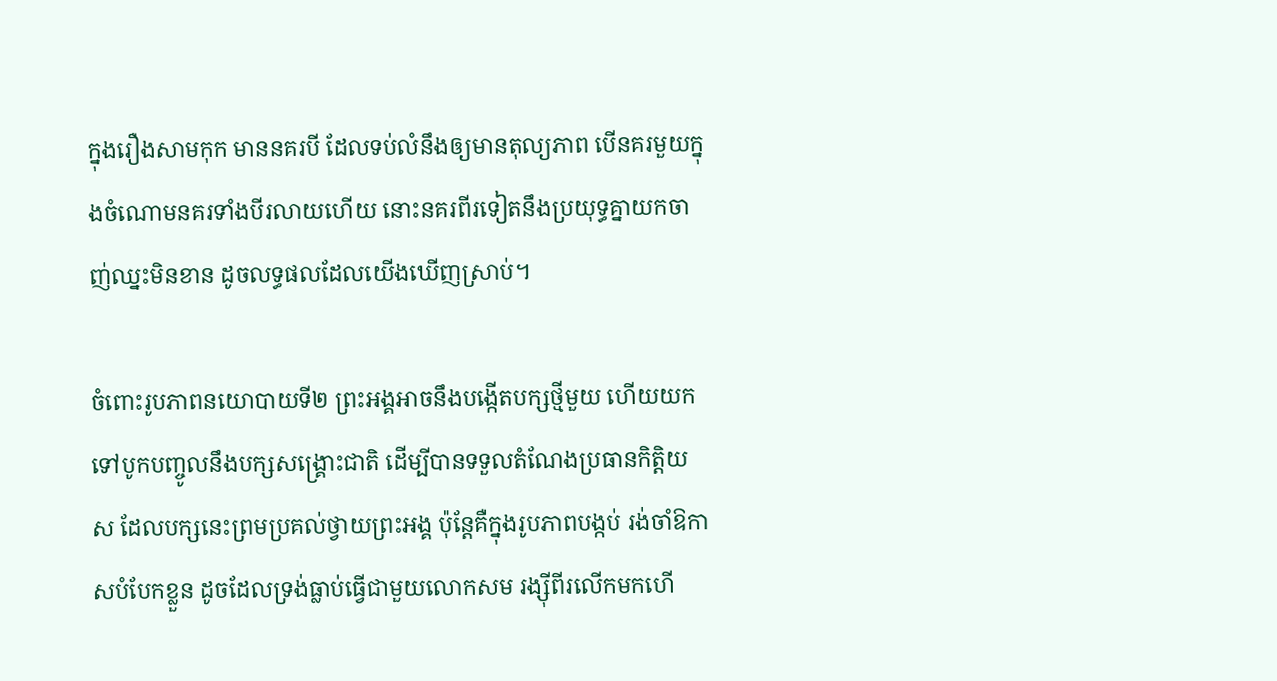ក្នុងរឿងសាមកុក មាននគរបី ដែលទប់លំនឹងឲ្យមានតុល្យភាព បើនគរមួយក្នុងចំណោមនគរទាំងបីរលាយហើយ នោះនគរពីរទៀតនឹងប្រយុទ្ធគ្នាយកចាញ់ឈ្នះមិនខាន ដូចលទ្ធផលដែលយើងឃើញស្រាប់។

ចំពោះរូបភាពនយោបាយទី២ ព្រះអង្គអាចនឹងបង្កើតបក្សថ្មីមួយ ហើយយកទៅបូកបញ្ចូលនឹងបក្សសង្គ្រោះជាតិ ដើម្បីបានទទួលតំណែងប្រធានកិត្តិយស ដែលបក្សនេះព្រមប្រគល់ថ្វាយព្រះអង្គ ប៉ុន្តែគឺក្នុងរូបភាពបង្កប់ រង់ចាំឱកាសបំបែកខ្លួន ដូចដែលទ្រង់ធ្លាប់ធ្វើជាមួយលោកសម រង្ស៊ីពីរលើកមកហើ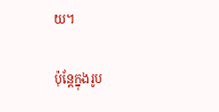យ។

ប៉ុន្តែក្នុងរូប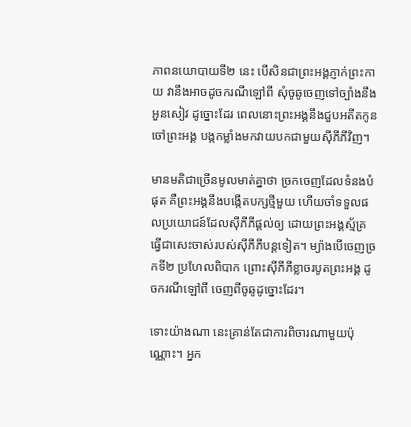ភាពនយោបាយទី២ នេះ បើសិនជាព្រះអង្គភ្ញាក់ព្រះកាយ វានឹងអាចដូចករណីឡៅពី សុំចូឆូចេញទៅច្បាំងនឹងអួនសៀវ ដូច្នោះដែរ ពេលនោះព្រះអង្គនឹងជួបអតីតកូនចៅព្រះអង្គ បង្កកម្លាំងមកវាយបកជាមួយស៊ីភីភីវិញ។

មានមតិជាច្រើនមូលមាត់គ្នាថា ច្រកចេញដែលទំនងបំផុត គឺព្រះអង្គនឹងបង្កើតបក្សថ្មីមួយ ហើយចាំទទួលផលប្រយោជន៍ដែលស៊ីភីភីផ្ដល់ឲ្យ ដោយព្រះអង្គស្ម័គ្រធ្វើជាសេះចាស់របស់ស៊ីភីភីបន្តទៀត។ ម្យ៉ាងបើចេញច្រកទី២ ប្រហែលពិបាក ព្រោះស៊ីភីភីខ្លាចរបូតព្រះអង្គ ដូចករណីឡៅពី ចេញពីចូឆូដូច្នោះដែរ។

ទោះយ៉ាងណា នេះគ្រាន់តែជាការពិចារណាមួយប៉ុណ្ណោះ។ អ្នក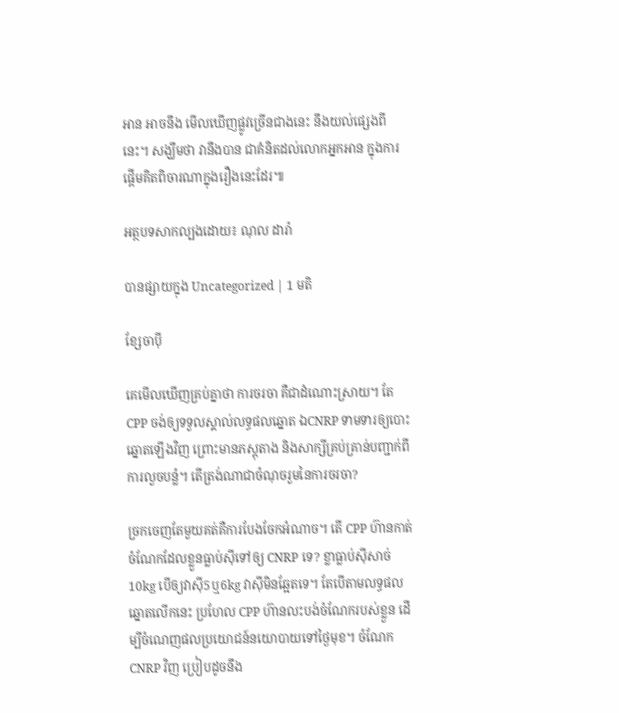អាន អាចនឹង មើលឃើញផ្លូវច្រើនជាងនេះ នឹងយល់ផ្សេងពីនេះ។ សង្ឃឹមថា វានឹងបាន ជាគំនិតដល់លោកអ្នកអាន ក្នុងការផ្ដើមគិតពិចារណាក្នុងរឿងនេះដែរ៕

អត្ថបទសាកល្បងដោយ៖ ណុល ដារ៉ា

បានផ្សាយក្នុង Uncategorized | 1 មតិ

ខ្សែចាប៉ី

គេមើលឃើញគ្រប់គ្នាថា ការចរចា គឺជាដំណោះស្រាយ។ តែ CPP ចង់ឲ្យទទួលស្គាល់លទ្ធផលឆ្នោត ឯCNRP ទាមទារឲ្យបោះឆ្នោតឡើងវិញ ព្រោះមានភស្តុតាង និងសាក្សីគ្រប់គ្រាន់បញ្ជាក់ពីការលួចបន្លំ។ តើត្រង់ណាជាចំណុចរួមនៃការចរចា?

ច្រកចេញតែមួយគត់គឺការបែងចែកអំណាច។ តើ CPP ហ៊ានកាត់ចំណែកដែលខ្លួនធ្លាប់ស៊ីទៅឲ្យ CNRP ទេ? ខ្លាធ្លាប់ស៊ីសាច់10kg បើឲ្យវាស៊ី5ឬ6kg វាស៊ីមិនឆ្អែតទេ។ តែបើតាមលទ្ធផលឆ្នោតលើកនេះ ប្រហែល CPP ហ៊ានលះបង់ចំណែករបស់ខ្លួន ដើម្បីចំណេញផលប្រយោជន៍នយោបាយទៅថ្ងៃមុខ។ ចំណែក CNRP វិញ ប្រៀបដូចនឹង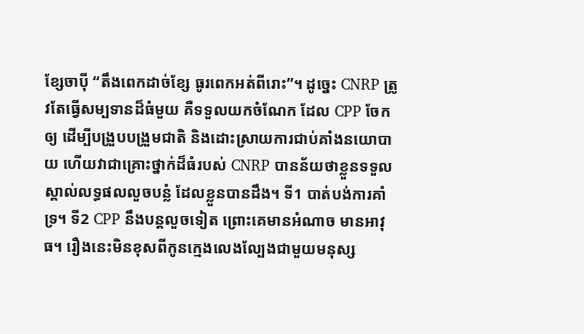ខ្សែចាប៉ី “តឹងពេកដាច់ខ្សែ ធូរពេកអត់ពីរោះ”។ ដូច្នេះ CNRP ត្រូវតែធ្វើសម្បទានដ៏ធំមួយ គឺទទួលយកចំណែក ដែល CPP ចែកឲ្យ ដើម្បីបង្រួបបង្រួមជាតិ និងដោះស្រាយការជាប់គាំងនយោបាយ ហើយវាជាគ្រោះថ្នាក់ដ៏ធំរបស់ CNRP បានន័យថាខ្លួនទទួលស្គាល់លទ្ធផលលួចបន្លំ ដែលខ្លួនបានដឹង។ ទី1 បាត់បង់ការគាំទ្រ។ ទី2 CPP នឹងបន្តលួចទៀត ព្រោះគេមានអំណាច មានអាវុធ។ រឿងនេះមិនខុសពីកូនក្មេងលេងល្បែងជាមួយមនុស្ស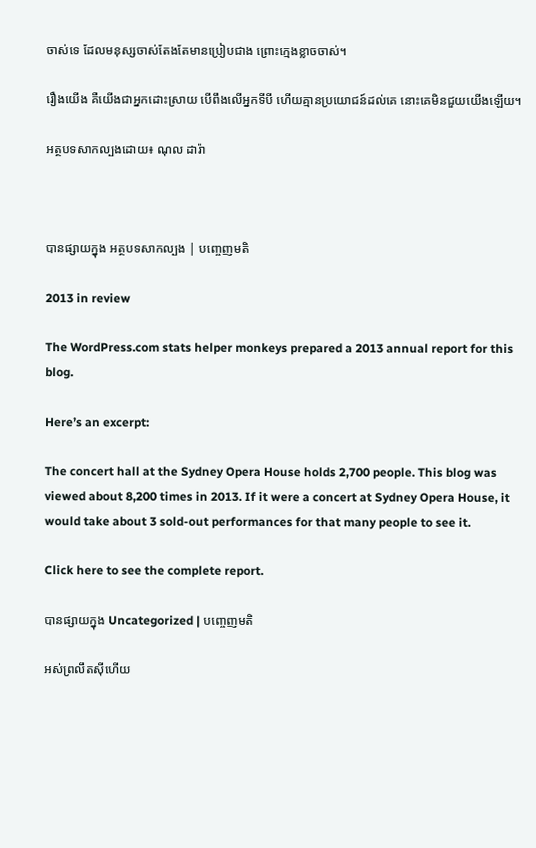ចាស់ទេ ដែលមនុស្សចាស់តែងតែមានប្រៀបជាង ព្រោះក្មេងខ្លាចចាស់។

រឿងយើង គឺយើងជាអ្នកដោះស្រាយ បើពឹងលើអ្នកទីបី ហើយគ្មានប្រយោជន៍ដល់គេ នោះគេមិនជួយយើងឡើយ។

អត្ថបទសាកល្បងដោយ៖ ណុល ដារ៉ា



បានផ្សាយក្នុង អត្ថបទសាកល្បង | បញ្ចេញមតិ

2013 in review

The WordPress.com stats helper monkeys prepared a 2013 annual report for this blog.

Here’s an excerpt:

The concert hall at the Sydney Opera House holds 2,700 people. This blog was viewed about 8,200 times in 2013. If it were a concert at Sydney Opera House, it would take about 3 sold-out performances for that many people to see it.

Click here to see the complete report.

បានផ្សាយក្នុង Uncategorized | បញ្ចេញមតិ

អស់ព្រលឹតស៊ីហើយ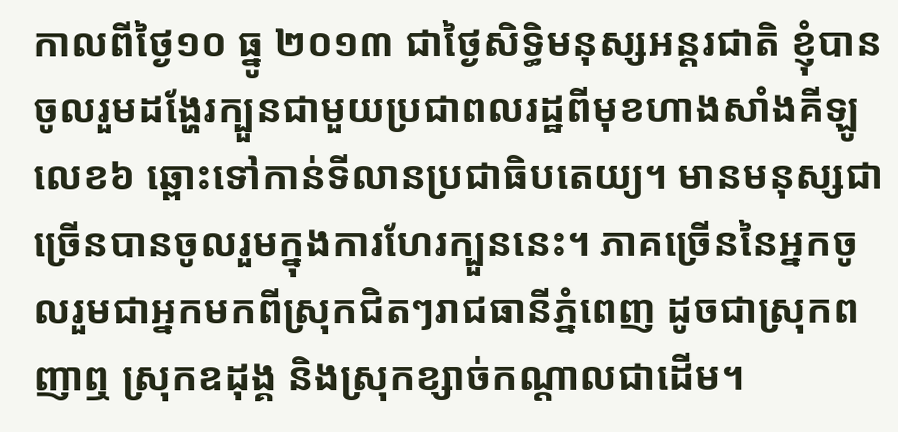កាលពីថ្ងៃ១០ ធ្នូ ២០១៣ ជាថ្ងៃសិទ្ធិមនុស្សអន្តរជាតិ ខ្ញុំបានចូលរួមដង្ហែរក្បួនជាមួយប្រជាពលរដ្ឋពីមុខហាងសាំងគីឡូលេខ៦ ឆ្ពោះទៅកាន់ទីលានប្រជាធិបតេយ្យ។ មានមនុស្សជាច្រើនបានចូលរួមក្នុងការហែរក្បួននេះ។ ភាគច្រើននៃអ្នកចូលរួមជាអ្នកមកពីស្រុកជិតៗរាជធានីភ្នំពេញ ដូចជាស្រុកពញាឮ ស្រុកឧដុង្គ និងស្រុកខ្សាច់កណ្ដាលជាដើម។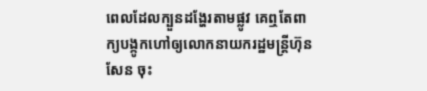ពេលដែលក្បួនដង្ហែរតាមផ្លូវ គេឮតែពាក្យបង្កូកហៅឲ្យលោកនាយករដ្ឋមន្ត្រីហ៊ុន សែន ចុះ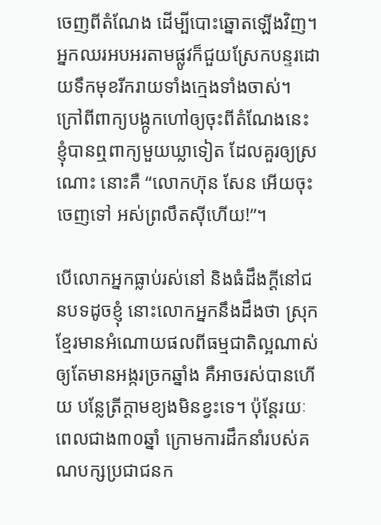ចេញពីតំណែង ដើម្បីបោះឆ្នោតឡើងវិញ។ អ្នកឈរអបអរតាមផ្លូវក៏ជួយស្រែកបន្ទរដោយទឹកមុខរីករាយទាំងក្មេងទាំងចាស់។ ក្រៅពីពាក្យបង្កូកហៅឲ្យចុះពីតំណែងនេះ ខ្ញុំបានឮពាក្យមួយឃ្លាទៀត ដែលគួរឲ្យស្រណោះ នោះគឺ “លោកហ៊ុន សែន អើយចុះចេញទៅ អស់ព្រលឹតស៊ីហើយ!”។

បើលោកអ្នកធ្លាប់រស់នៅ និងធំដឹងក្ដីនៅជនបទដូចខ្ញុំ នោះលោកអ្នកនឹងដឹងថា ស្រុកខ្មែរមានអំណោយផលពីធម្មជាតិល្អណាស់ ឲ្យតែមានអង្ករច្រកឆ្នាំង គឺអាចរស់បានហើយ បន្លែត្រីក្ដាមខ្យងមិនខ្វះទេ។ ប៉ុន្តែរយៈពេលជាង៣០ឆ្នាំ ក្រោមការដឹកនាំរបស់គណបក្សប្រជាជនក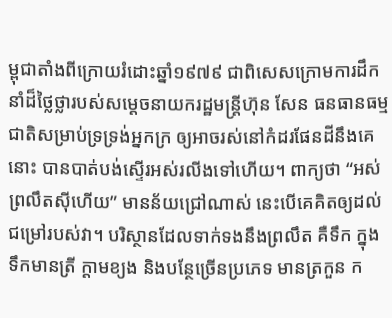ម្ពុជាតាំងពីក្រោយរំដោះឆ្នាំ១៩៧៩ ជាពិសេសក្រោមការដឹកនាំដ៏ថ្លៃថ្លារបស់សម្ដេចនាយករដ្ឋមន្ត្រីហ៊ុន សែន ធនធានធម្មជាតិសម្រាប់ទ្រទ្រង់អ្នកក្រ ឲ្យអាចរស់នៅកំដរផែនដីនឹងគេនោះ បានបាត់បង់ស្ទើរអស់រលីងទៅហើយ។ ពាក្យថា “អស់ព្រលឹតស៊ីហើយ” មានន័យជ្រៅណាស់ នេះបើគេគិតឲ្យដល់ជម្រៅរបស់វា។ បរិស្ថានដែលទាក់ទងនឹងព្រលឹត គឺទឹក ក្នុងទឹកមានត្រី ក្ដាមខ្យង និងបន្ថែច្រើនប្រភេទ មានត្រកួន ក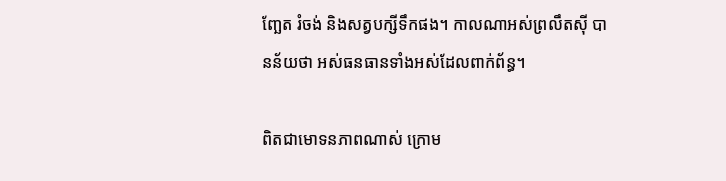ញ្ឆែត រំចង់ និងសត្វបក្សីទឹកផង។ កាលណាអស់ព្រលឹតស៊ី បានន័យថា អស់ធនធានទាំងអស់ដែលពាក់ព័ន្ធ។

ពិតជាមោទនភាពណាស់ ក្រោម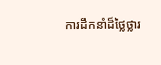ការដឹកនាំដ៏ថ្លៃថ្លារ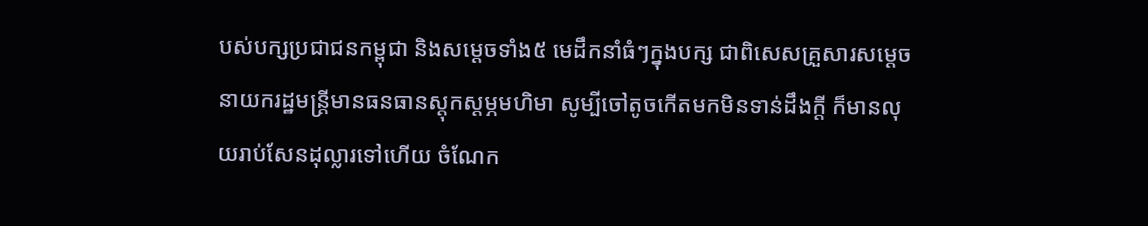បស់បក្សប្រជាជនកម្ពុជា និងសម្ដេចទាំង៥ មេដឹកនាំធំៗក្នុងបក្ស ជាពិសេសគ្រួសារសម្ដេចនាយករដ្ឋមន្ត្រីមានធនធានស្ដុកស្ដម្ភមហិមា សូម្បីចៅតូចកើតមកមិនទាន់ដឹងក្ដី ក៏មានលុយរាប់សែនដុល្លារទៅហើយ ចំណែក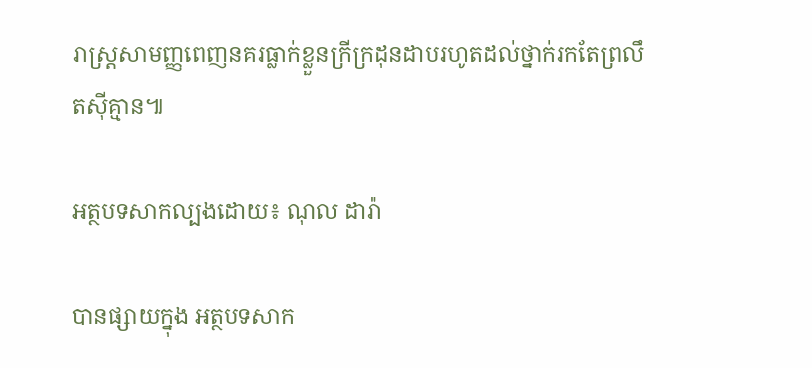រាស្ត្រសាមញ្ញពេញនគរធ្លាក់ខ្លួនក្រីក្រដុនដាបរហូតដល់ថ្នាក់រកតែព្រលឹតស៊ីគ្មាន៕

អត្ថបទសាកល្បងដោយ៖ ណុល ដារ៉ា

បានផ្សាយក្នុង អត្ថបទសាក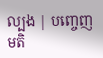ល្បង | បញ្ចេញមតិ